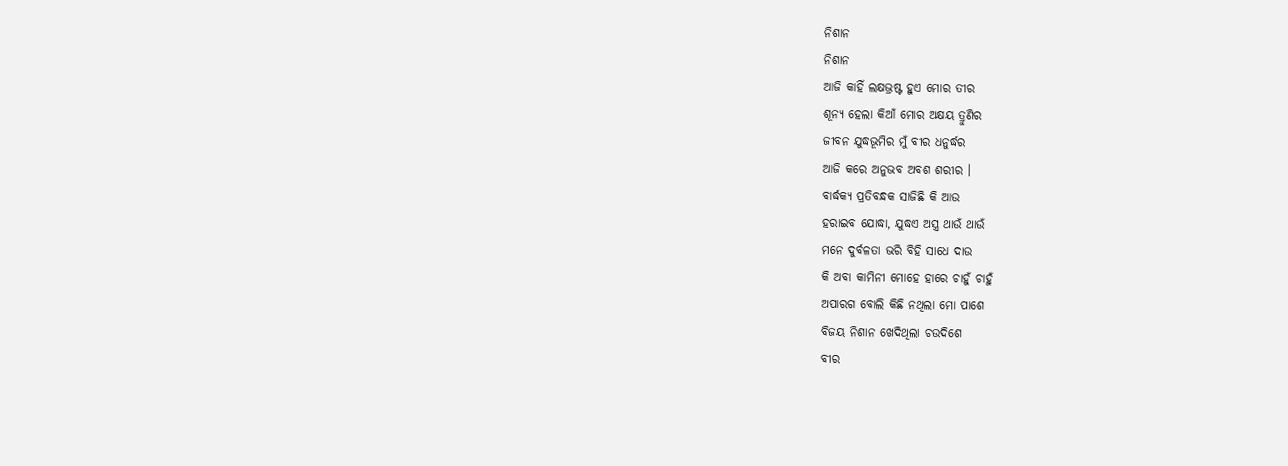ନିଶାନ
ନିଶାନ
ଆଜି କାହିଁ ଲକ୍ଷଭ୍ରଷ୍ଟ ହୁଏ ମୋର ତୀର
ଶୂନ୍ୟ ହେଲା କିଆଁ ମୋର ଅକ୍ଷୟ ତ୍ରୁଣିର
ଜୀବନ ଯୁଦ୍ଧଭୂମିର ମୁଁ ବୀର ଧନୁର୍ଦ୍ଧର
ଆଜି କରେ ଅନୁଭବ ଅବଶ ଶରୀର ।
ବାର୍ଦ୍ଧକ୍ୟ ପ୍ରତିବନ୍ଧକ ସାଜିଛି କି ଆଉ
ହରାଇବ ଯୋଦ୍ଧା, ଯୁଦ୍ଧଏ ଅସ୍ତ୍ର ଥାଉଁ ଥାଉଁ
ମନେ ଦୁର୍ବଳତା ଭରି ବିହି ସାଧେ ଦାଉ
କି ଅବା କାମିନୀ ମୋହେ ହାରେ ଚାହୁଁ ଚାହୁଁ
ଅପାରଗ ବୋଲି କିଛି ନଥିଲା ମୋ ପାଶେ
ବିଜୟ ନିଶାନ ଖେଦିଥିଲା ଚଉଦିଶେ
ବୀର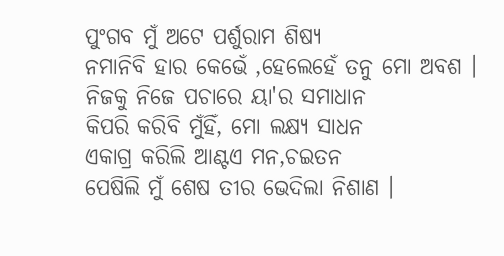ପୁଂଗବ ମୁଁ ଅଟେ ପର୍ଶୁରାମ ଶିଷ୍ୟ
ନମାନିବି ହାର କେଭେଁ ,ହେଲେହେଁ ତନୁ ମୋ ଅବଶ ।
ନିଜକୁ ନିଜେ ପଚାରେ ୟା'ର ସମାଧାନ
କିପରି କରିବି ମୁଁହିଁ, ମୋ ଲକ୍ଷ୍ୟ ସାଧନ
ଏକାଗ୍ର କରିଲି ଆଣ୍ଟଏ ମନ,ଚଇତନ
ପେଷିଲି ମୁଁ ଶେଷ ତୀର ଭେଦିଲା ନିଶାଣ ।